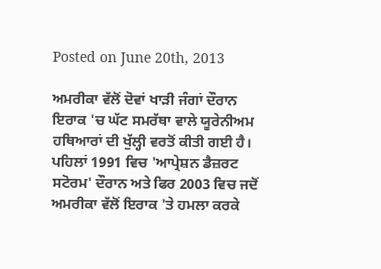Posted on June 20th, 2013

ਅਮਰੀਕਾ ਵੱਲੋਂ ਦੋਵਾਂ ਖਾੜੀ ਜੰਗਾਂ ਦੌਰਾਨ ਇਰਾਕ 'ਚ ਘੱਟ ਸਮਰੱਥਾ ਵਾਲੇ ਯੂਰੇਨੀਅਮ ਹਥਿਆਰਾਂ ਦੀ ਖੁੱਲ੍ਹੀ ਵਰਤੋਂ ਕੀਤੀ ਗਈ ਹੈ। ਪਹਿਲਾਂ 1991 ਵਿਚ 'ਆਪ੍ਰੇਸ਼ਨ ਡੈਜ਼ਰਟ ਸਟੋਰਮ' ਦੌਰਾਨ ਅਤੇ ਫਿਰ 2003 ਵਿਚ ਜਦੋਂ ਅਮਰੀਕਾ ਵੱਲੋਂ ਇਰਾਕ 'ਤੇ ਹਮਲਾ ਕਰਕੇ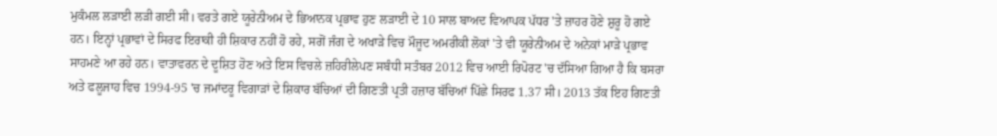ਮੁਕੰਮਲ ਲੜਾਈ ਲੜੀ ਗਈ ਸੀ। ਵਰਤੇ ਗਏ ਯੂਰੇਨੀਅਮ ਦੇ ਭਿਆਨਕ ਪ੍ਰਭਾਵ ਹੁਣ ਲੜਾਈ ਦੇ 10 ਸਾਲ ਬਾਅਦ ਵਿਆਪਕ ਪੱਧਰ 'ਤੇ ਜ਼ਾਹਰ ਹੋਣੇ ਸ਼ੁਰੂ ਹੋ ਗਏ ਹਨ। ਇਨ੍ਹਾਂ ਪ੍ਰਭਾਵਾਂ ਦੇ ਸਿਰਫ ਇਰਾਕੀ ਹੀ ਸ਼ਿਕਾਰ ਨਹੀਂ ਹੋ ਰਹੇ, ਸਗੋਂ ਜੰਗ ਦੇ ਅਖਾੜੇ ਵਿਚ ਮੌਜੂਦ ਅਮਰੀਕੀ ਲੋਕਾਂ 'ਤੇ ਵੀ ਯੂਰੇਨੀਅਮ ਦੇ ਅਨੇਕਾਂ ਮਾੜੇ ਪ੍ਰਭਾਵ ਸਾਹਮਣੇ ਆ ਰਹੇ ਹਨ। ਵਾਤਾਵਰਨ ਦੇ ਦੂਸ਼ਿਤ ਹੋਣ ਅਤੇ ਇਸ ਵਿਚਲੇ ਜ਼ਹਿਰੀਲੇਪਣ ਸਬੰਧੀ ਸਤੰਬਰ 2012 ਵਿਚ ਆਈ ਰਿਪੋਰਟ 'ਚ ਦੱਸਿਆ ਗਿਆ ਹੈ ਕਿ ਬਸਰਾ ਅਤੇ ਫਲੂਜਾਹ ਵਿਚ 1994-95 'ਚ ਜਮਾਂਦਰੂ ਵਿਗਾੜਾਂ ਦੇ ਸ਼ਿਕਾਰ ਬੱਚਿਆਂ ਦੀ ਗਿਣਤੀ ਪ੍ਰਤੀ ਹਜ਼ਾਰ ਬੱਚਿਆਂ ਪਿੱਛੇ ਸਿਰਫ 1.37 ਸੀ। 2013 ਤੱਕ ਇਹ ਗਿਣਤੀ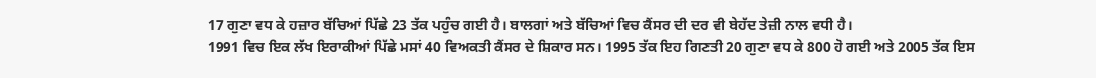17 ਗੁਣਾ ਵਧ ਕੇ ਹਜ਼ਾਰ ਬੱਚਿਆਂ ਪਿੱਛੇ 23 ਤੱਕ ਪਹੁੰਚ ਗਈ ਹੈ। ਬਾਲਗਾਂ ਅਤੇ ਬੱਚਿਆਂ ਵਿਚ ਕੈਂਸਰ ਦੀ ਦਰ ਵੀ ਬੇਹੱਦ ਤੇਜ਼ੀ ਨਾਲ ਵਧੀ ਹੈ।
1991 ਵਿਚ ਇਕ ਲੱਖ ਇਰਾਕੀਆਂ ਪਿੱਛੇ ਮਸਾਂ 40 ਵਿਅਕਤੀ ਕੈਂਸਰ ਦੇ ਸ਼ਿਕਾਰ ਸਨ। 1995 ਤੱਕ ਇਹ ਗਿਣਤੀ 20 ਗੁਣਾ ਵਧ ਕੇ 800 ਹੋ ਗਈ ਅਤੇ 2005 ਤੱਕ ਇਸ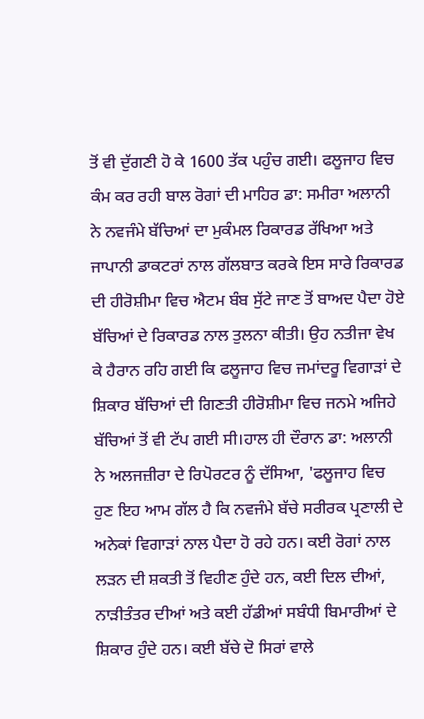ਤੋਂ ਵੀ ਦੁੱਗਣੀ ਹੋ ਕੇ 1600 ਤੱਕ ਪਹੁੰਚ ਗਈ। ਫਲੂਜਾਹ ਵਿਚ ਕੰਮ ਕਰ ਰਹੀ ਬਾਲ ਰੋਗਾਂ ਦੀ ਮਾਹਿਰ ਡਾ: ਸਮੀਰਾ ਅਲਾਨੀ ਨੇ ਨਵਜੰਮੇ ਬੱਚਿਆਂ ਦਾ ਮੁਕੰਮਲ ਰਿਕਾਰਡ ਰੱਖਿਆ ਅਤੇ ਜਾਪਾਨੀ ਡਾਕਟਰਾਂ ਨਾਲ ਗੱਲਬਾਤ ਕਰਕੇ ਇਸ ਸਾਰੇ ਰਿਕਾਰਡ ਦੀ ਹੀਰੋਸ਼ੀਮਾ ਵਿਚ ਐਟਮ ਬੰਬ ਸੁੱਟੇ ਜਾਣ ਤੋਂ ਬਾਅਦ ਪੈਦਾ ਹੋਏ ਬੱਚਿਆਂ ਦੇ ਰਿਕਾਰਡ ਨਾਲ ਤੁਲਨਾ ਕੀਤੀ। ਉਹ ਨਤੀਜਾ ਵੇਖ ਕੇ ਹੈਰਾਨ ਰਹਿ ਗਈ ਕਿ ਫਲੂਜਾਹ ਵਿਚ ਜਮਾਂਦਰੂ ਵਿਗਾੜਾਂ ਦੇ ਸ਼ਿਕਾਰ ਬੱਚਿਆਂ ਦੀ ਗਿਣਤੀ ਹੀਰੋਸ਼ੀਮਾ ਵਿਚ ਜਨਮੇ ਅਜਿਹੇ ਬੱਚਿਆਂ ਤੋਂ ਵੀ ਟੱਪ ਗਈ ਸੀ।ਹਾਲ ਹੀ ਦੌਰਾਨ ਡਾ: ਅਲਾਨੀ ਨੇ ਅਲਜਜ਼ੀਰਾ ਦੇ ਰਿਪੋਰਟਰ ਨੂੰ ਦੱਸਿਆ, 'ਫਲੂਜਾਹ ਵਿਚ ਹੁਣ ਇਹ ਆਮ ਗੱਲ ਹੈ ਕਿ ਨਵਜੰਮੇ ਬੱਚੇ ਸਰੀਰਕ ਪ੍ਰਣਾਲੀ ਦੇ ਅਨੇਕਾਂ ਵਿਗਾੜਾਂ ਨਾਲ ਪੈਦਾ ਹੋ ਰਹੇ ਹਨ। ਕਈ ਰੋਗਾਂ ਨਾਲ ਲੜਨ ਦੀ ਸ਼ਕਤੀ ਤੋਂ ਵਿਹੀਣ ਹੁੰਦੇ ਹਨ, ਕਈ ਦਿਲ ਦੀਆਂ, ਨਾੜੀਤੰਤਰ ਦੀਆਂ ਅਤੇ ਕਈ ਹੱਡੀਆਂ ਸਬੰਧੀ ਬਿਮਾਰੀਆਂ ਦੇ ਸ਼ਿਕਾਰ ਹੁੰਦੇ ਹਨ। ਕਈ ਬੱਚੇ ਦੋ ਸਿਰਾਂ ਵਾਲੇ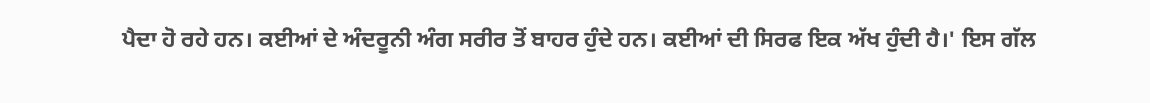ਪੈਦਾ ਹੋ ਰਹੇ ਹਨ। ਕਈਆਂ ਦੇ ਅੰਦਰੂਨੀ ਅੰਗ ਸਰੀਰ ਤੋਂ ਬਾਹਰ ਹੁੰਦੇ ਹਨ। ਕਈਆਂ ਦੀ ਸਿਰਫ ਇਕ ਅੱਖ ਹੁੰਦੀ ਹੈ।' ਇਸ ਗੱਲ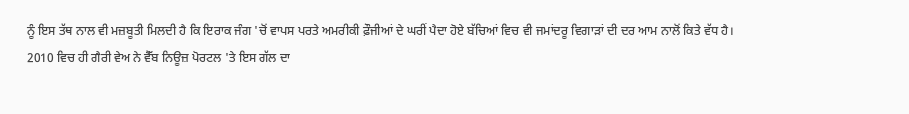ਨੂੰ ਇਸ ਤੱਥ ਨਾਲ ਵੀ ਮਜ਼ਬੂਤੀ ਮਿਲਦੀ ਹੈ ਕਿ ਇਰਾਕ ਜੰਗ 'ਚੋਂ ਵਾਪਸ ਪਰਤੇ ਅਮਰੀਕੀ ਫ਼ੌਜੀਆਂ ਦੇ ਘਰੀਂ ਪੈਦਾ ਹੋਏ ਬੱਚਿਆਂ ਵਿਚ ਵੀ ਜਮਾਂਦਰੂ ਵਿਗਾੜਾਂ ਦੀ ਦਰ ਆਮ ਨਾਲੋਂ ਕਿਤੇ ਵੱਧ ਹੈ।
2010 ਵਿਚ ਹੀ ਗੈਰੀ ਵੇਅ ਨੇ ਵੈੱਬ ਨਿਊਜ਼ ਪੋਰਟਲ 'ਤੇ ਇਸ ਗੱਲ ਦਾ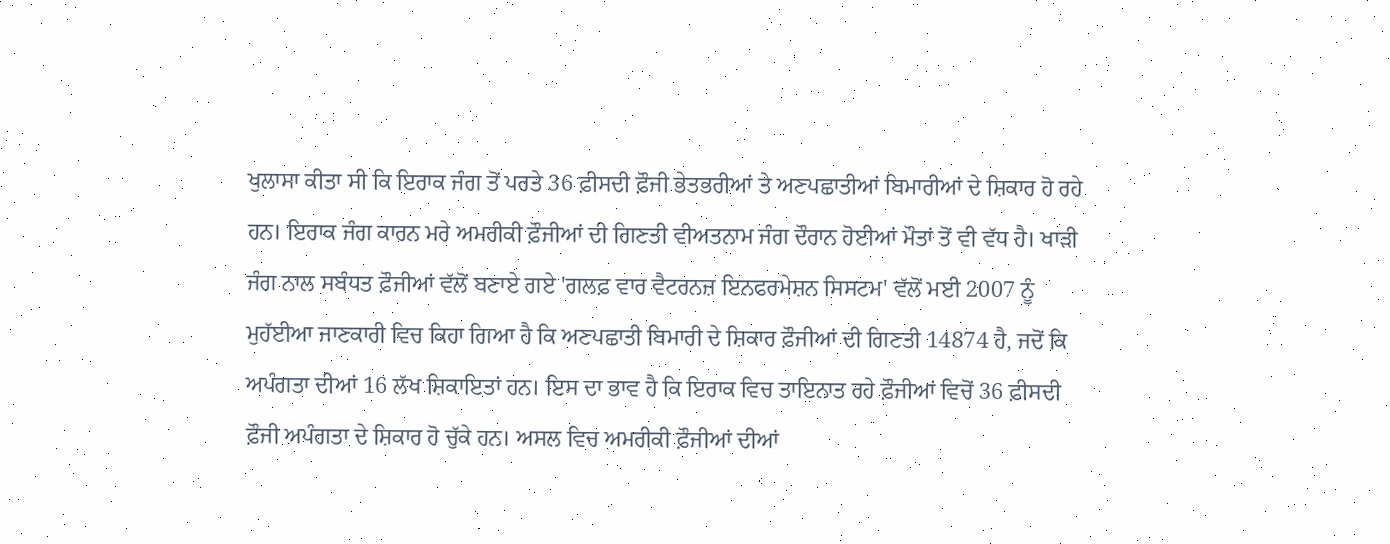ਖੁਲਾਸਾ ਕੀਤਾ ਸੀ ਕਿ ਇਰਾਕ ਜੰਗ ਤੋਂ ਪਰਤੇ 36 ਫ਼ੀਸਦੀ ਫ਼ੌਜੀ ਭੇਤਭਰੀਆਂ ਤੇ ਅਣਪਛਾਤੀਆਂ ਬਿਮਾਰੀਆਂ ਦੇ ਸ਼ਿਕਾਰ ਹੋ ਰਹੇ ਹਨ। ਇਰਾਕ ਜੰਗ ਕਾਰਨ ਮਰੇ ਅਮਰੀਕੀ ਫ਼ੌਜੀਆਂ ਦੀ ਗਿਣਤੀ ਵੀਅਤਨਾਮ ਜੰਗ ਦੌਰਾਨ ਹੋਈਆਂ ਮੌਤਾਂ ਤੋਂ ਵੀ ਵੱਧ ਹੈ। ਖਾੜੀ ਜੰਗ ਨਾਲ ਸਬੰਧਤ ਫ਼ੌਜੀਆਂ ਵੱਲੋਂ ਬਣਾਏ ਗਏ 'ਗਲਫ਼ ਵਾਰ ਵੈਟਰਨਜ਼ ਇਨਫਰਮੇਸ਼ਨ ਸਿਸਟਮ' ਵੱਲੋਂ ਮਈ 2007 ਨੂੰ ਮੁਹੱਈਆ ਜਾਣਕਾਰੀ ਵਿਚ ਕਿਹਾ ਗਿਆ ਹੈ ਕਿ ਅਣਪਛਾਤੀ ਬਿਮਾਰੀ ਦੇ ਸ਼ਿਕਾਰ ਫ਼ੌਜੀਆਂ ਦੀ ਗਿਣਤੀ 14874 ਹੈ, ਜਦੋਂ ਕਿ ਅਪੰਗਤਾ ਦੀਆਂ 16 ਲੱਖ ਸ਼ਿਕਾਇਤਾਂ ਹਨ। ਇਸ ਦਾ ਭਾਵ ਹੈ ਕਿ ਇਰਾਕ ਵਿਚ ਤਾਇਨਾਤ ਰਹੇ ਫ਼ੌਜੀਆਂ ਵਿਚੋਂ 36 ਫ਼ੀਸਦੀ ਫ਼ੌਜੀ ਅਪੰਗਤਾ ਦੇ ਸ਼ਿਕਾਰ ਹੋ ਚੁੱਕੇ ਹਨ। ਅਸਲ ਵਿਚ ਅਮਰੀਕੀ ਫ਼ੌਜੀਆਂ ਦੀਆਂ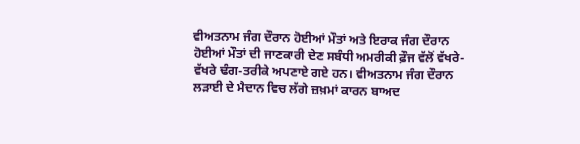ਵੀਅਤਨਾਮ ਜੰਗ ਦੌਰਾਨ ਹੋਈਆਂ ਮੌਤਾਂ ਅਤੇ ਇਰਾਕ ਜੰਗ ਦੌਰਾਨ ਹੋਈਆਂ ਮੌਤਾਂ ਦੀ ਜਾਣਕਾਰੀ ਦੇਣ ਸਬੰਧੀ ਅਮਰੀਕੀ ਫ਼ੌਜ ਵੱਲੋਂ ਵੱਖਰੇ-ਵੱਖਰੇ ਢੰਗ-ਤਰੀਕੇ ਅਪਣਾਏ ਗਏ ਹਨ। ਵੀਅਤਨਾਮ ਜੰਗ ਦੌਰਾਨ ਲੜਾਈ ਦੇ ਮੈਦਾਨ ਵਿਚ ਲੱਗੇ ਜ਼ਖ਼ਮਾਂ ਕਾਰਨ ਬਾਅਦ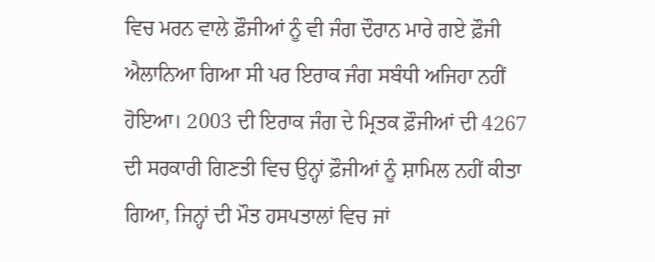ਵਿਚ ਮਰਨ ਵਾਲੇ ਫ਼ੌਜੀਆਂ ਨੂੰ ਵੀ ਜੰਗ ਦੌਰਾਨ ਮਾਰੇ ਗਏ ਫ਼ੌਜੀ ਐਲਾਨਿਆ ਗਿਆ ਸੀ ਪਰ ਇਰਾਕ ਜੰਗ ਸਬੰਧੀ ਅਜਿਹਾ ਨਹੀਂ ਹੋਇਆ। 2003 ਦੀ ਇਰਾਕ ਜੰਗ ਦੇ ਮ੍ਰਿਤਕ ਫ਼ੌਜੀਆਂ ਦੀ 4267 ਦੀ ਸਰਕਾਰੀ ਗਿਣਤੀ ਵਿਚ ਉਨ੍ਹਾਂ ਫ਼ੌਜੀਆਂ ਨੂੰ ਸ਼ਾਮਿਲ ਨਹੀਂ ਕੀਤਾ ਗਿਆ, ਜਿਨ੍ਹਾਂ ਦੀ ਮੌਤ ਹਸਪਤਾਲਾਂ ਵਿਚ ਜਾਂ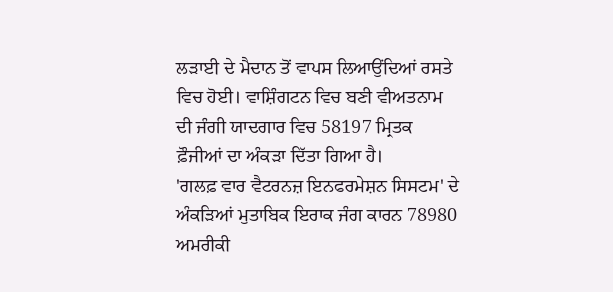ਲੜਾਈ ਦੇ ਮੈਦਾਨ ਤੋਂ ਵਾਪਸ ਲਿਆਉਂਦਿਆਂ ਰਸਤੇ ਵਿਚ ਹੋਈ। ਵਾਸ਼ਿੰਗਟਨ ਵਿਚ ਬਣੀ ਵੀਅਤਨਾਮ ਦੀ ਜੰਗੀ ਯਾਦਗਾਰ ਵਿਚ 58197 ਮ੍ਰਿਤਕ ਫ਼ੌਜੀਆਂ ਦਾ ਅੰਕੜਾ ਦਿੱਤਾ ਗਿਆ ਹੈ।
'ਗਲਫ਼ ਵਾਰ ਵੈਟਰਨਜ਼ ਇਨਫਰਮੇਸ਼ਨ ਸਿਸਟਮ' ਦੇ ਅੰਕੜਿਆਂ ਮੁਤਾਬਿਕ ਇਰਾਕ ਜੰਗ ਕਾਰਨ 78980 ਅਮਰੀਕੀ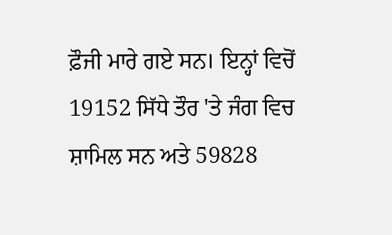ਫ਼ੌਜੀ ਮਾਰੇ ਗਏ ਸਨ। ਇਨ੍ਹਾਂ ਵਿਚੋਂ 19152 ਸਿੱਧੇ ਤੌਰ 'ਤੇ ਜੰਗ ਵਿਚ ਸ਼ਾਮਿਲ ਸਨ ਅਤੇ 59828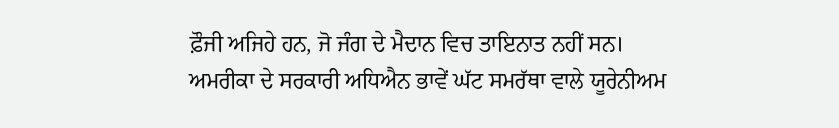ਫ਼ੌਜੀ ਅਜਿਹੇ ਹਨ, ਜੋ ਜੰਗ ਦੇ ਮੈਦਾਨ ਵਿਚ ਤਾਇਨਾਤ ਨਹੀਂ ਸਨ। ਅਮਰੀਕਾ ਦੇ ਸਰਕਾਰੀ ਅਧਿਐਨ ਭਾਵੇਂ ਘੱਟ ਸਮਰੱਥਾ ਵਾਲੇ ਯੂਰੇਨੀਅਮ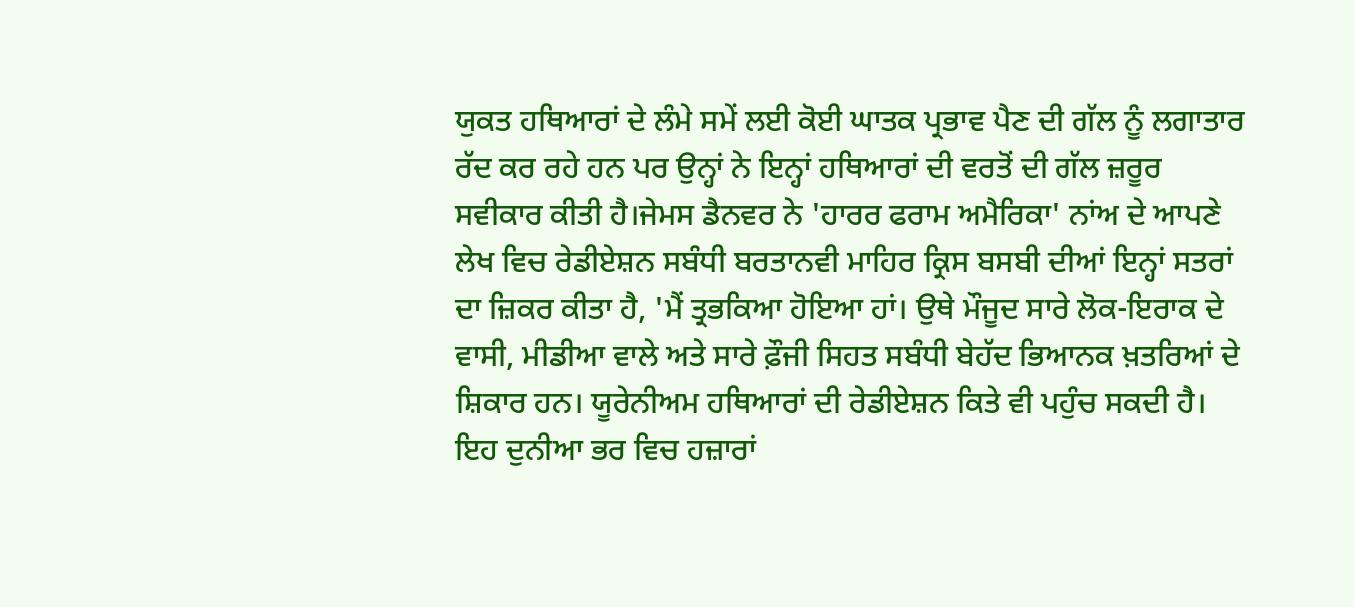ਯੁਕਤ ਹਥਿਆਰਾਂ ਦੇ ਲੰਮੇ ਸਮੇਂ ਲਈ ਕੋਈ ਘਾਤਕ ਪ੍ਰਭਾਵ ਪੈਣ ਦੀ ਗੱਲ ਨੂੰ ਲਗਾਤਾਰ ਰੱਦ ਕਰ ਰਹੇ ਹਨ ਪਰ ਉਨ੍ਹਾਂ ਨੇ ਇਨ੍ਹਾਂ ਹਥਿਆਰਾਂ ਦੀ ਵਰਤੋਂ ਦੀ ਗੱਲ ਜ਼ਰੂਰ ਸਵੀਕਾਰ ਕੀਤੀ ਹੈ।ਜੇਮਸ ਡੈਨਵਰ ਨੇ 'ਹਾਰਰ ਫਰਾਮ ਅਮੈਰਿਕਾ' ਨਾਂਅ ਦੇ ਆਪਣੇ ਲੇਖ ਵਿਚ ਰੇਡੀਏਸ਼ਨ ਸਬੰਧੀ ਬਰਤਾਨਵੀ ਮਾਹਿਰ ਕ੍ਰਿਸ ਬਸਬੀ ਦੀਆਂ ਇਨ੍ਹਾਂ ਸਤਰਾਂ ਦਾ ਜ਼ਿਕਰ ਕੀਤਾ ਹੈ, 'ਮੈਂ ਤ੍ਰਭਕਿਆ ਹੋਇਆ ਹਾਂ। ਉਥੇ ਮੌਜੂਦ ਸਾਰੇ ਲੋਕ-ਇਰਾਕ ਦੇ ਵਾਸੀ, ਮੀਡੀਆ ਵਾਲੇ ਅਤੇ ਸਾਰੇ ਫ਼ੌਜੀ ਸਿਹਤ ਸਬੰਧੀ ਬੇਹੱਦ ਭਿਆਨਕ ਖ਼ਤਰਿਆਂ ਦੇ ਸ਼ਿਕਾਰ ਹਨ। ਯੂਰੇਨੀਅਮ ਹਥਿਆਰਾਂ ਦੀ ਰੇਡੀਏਸ਼ਨ ਕਿਤੇ ਵੀ ਪਹੁੰਚ ਸਕਦੀ ਹੈ। ਇਹ ਦੁਨੀਆ ਭਰ ਵਿਚ ਹਜ਼ਾਰਾਂ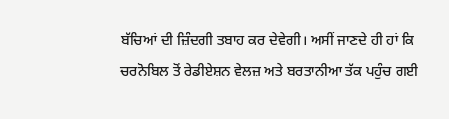ਬੱਚਿਆਂ ਦੀ ਜ਼ਿੰਦਗੀ ਤਬਾਹ ਕਰ ਦੇਵੇਗੀ। ਅਸੀਂ ਜਾਣਦੇ ਹੀ ਹਾਂ ਕਿ ਚਰਨੋਬਿਲ ਤੋਂ ਰੇਡੀਏਸ਼ਨ ਵੇਲਜ਼ ਅਤੇ ਬਰਤਾਨੀਆ ਤੱਕ ਪਹੁੰਚ ਗਈ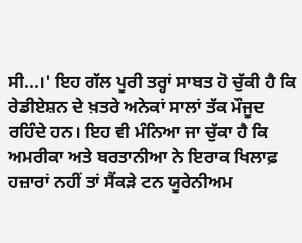ਸੀ...।' ਇਹ ਗੱਲ ਪੂਰੀ ਤਰ੍ਹਾਂ ਸਾਬਤ ਹੋ ਚੁੱਕੀ ਹੈ ਕਿ ਰੇਡੀਏਸ਼ਨ ਦੇ ਖ਼ਤਰੇ ਅਨੇਕਾਂ ਸਾਲਾਂ ਤੱਕ ਮੌਜੂਦ ਰਹਿੰਦੇ ਹਨ। ਇਹ ਵੀ ਮੰਨਿਆ ਜਾ ਚੁੱਕਾ ਹੈ ਕਿ ਅਮਰੀਕਾ ਅਤੇ ਬਰਤਾਨੀਆ ਨੇ ਇਰਾਕ ਖਿਲਾਫ਼ ਹਜ਼ਾਰਾਂ ਨਹੀਂ ਤਾਂ ਸੈਂਕੜੇ ਟਨ ਯੂਰੇਨੀਅਮ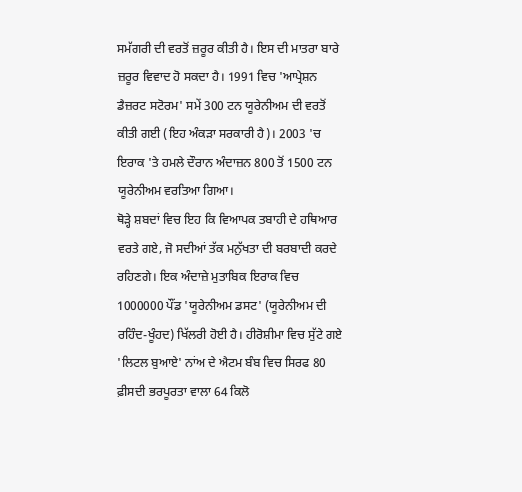ਸਮੱਗਰੀ ਦੀ ਵਰਤੋਂ ਜ਼ਰੂਰ ਕੀਤੀ ਹੈ। ਇਸ ਦੀ ਮਾਤਰਾ ਬਾਰੇ ਜ਼ਰੂਰ ਵਿਵਾਦ ਹੋ ਸਕਦਾ ਹੈ। 1991 ਵਿਚ 'ਆਪ੍ਰੇਸ਼ਨ ਡੈਜ਼ਰਟ ਸਟੋਰਮ' ਸਮੇਂ 300 ਟਨ ਯੂਰੇਨੀਅਮ ਦੀ ਵਰਤੋਂ ਕੀਤੀ ਗਈ (ਇਹ ਅੰਕੜਾ ਸਰਕਾਰੀ ਹੈ)। 2003 'ਚ ਇਰਾਕ 'ਤੇ ਹਮਲੇ ਦੌਰਾਨ ਅੰਦਾਜ਼ਨ 800 ਤੋਂ 1500 ਟਨ ਯੂਰੇਨੀਅਮ ਵਰਤਿਆ ਗਿਆ।
ਥੋੜ੍ਹੇ ਸ਼ਬਦਾਂ ਵਿਚ ਇਹ ਕਿ ਵਿਆਪਕ ਤਬਾਹੀ ਦੇ ਹਥਿਆਰ ਵਰਤੇ ਗਏ, ਜੋ ਸਦੀਆਂ ਤੱਕ ਮਨੁੱਖਤਾ ਦੀ ਬਰਬਾਦੀ ਕਰਦੇ ਰਹਿਣਗੇ। ਇਕ ਅੰਦਾਜ਼ੇ ਮੁਤਾਬਿਕ ਇਰਾਕ ਵਿਚ 1000000 ਪੌਂਡ 'ਯੂਰੇਨੀਅਮ ਡਸਟ' (ਯੂਰੇਨੀਅਮ ਦੀ ਰਹਿੰਦ-ਖੂੰਹਦ) ਖਿੱਲਰੀ ਹੋਈ ਹੈ। ਹੀਰੋਸ਼ੀਮਾ ਵਿਚ ਸੁੱਟੇ ਗਏ 'ਲਿਟਲ ਬੁਆਏ' ਨਾਂਅ ਦੇ ਐਟਮ ਬੰਬ ਵਿਚ ਸਿਰਫ 80 ਫ਼ੀਸਦੀ ਭਰਪੂਰਤਾ ਵਾਲਾ 64 ਕਿਲੋ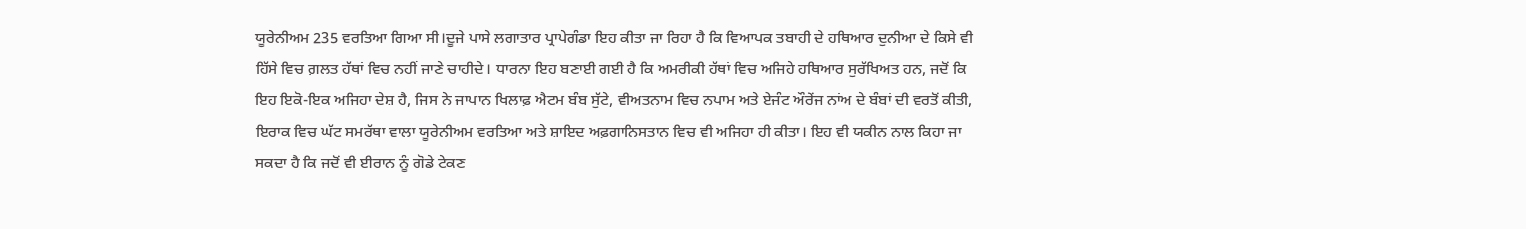ਯੂਰੇਨੀਅਮ 235 ਵਰਤਿਆ ਗਿਆ ਸੀ।ਦੂਜੇ ਪਾਸੇ ਲਗਾਤਾਰ ਪ੍ਰਾਪੇਗੰਡਾ ਇਹ ਕੀਤਾ ਜਾ ਰਿਹਾ ਹੈ ਕਿ ਵਿਆਪਕ ਤਬਾਹੀ ਦੇ ਹਥਿਆਰ ਦੁਨੀਆ ਦੇ ਕਿਸੇ ਵੀ ਹਿੱਸੇ ਵਿਚ ਗ਼ਲਤ ਹੱਥਾਂ ਵਿਚ ਨਹੀਂ ਜਾਣੇ ਚਾਹੀਦੇ। ਧਾਰਨਾ ਇਹ ਬਣਾਈ ਗਈ ਹੈ ਕਿ ਅਮਰੀਕੀ ਹੱਥਾਂ ਵਿਚ ਅਜਿਹੇ ਹਥਿਆਰ ਸੁਰੱਖਿਅਤ ਹਨ, ਜਦੋਂ ਕਿ ਇਹ ਇਕੋ-ਇਕ ਅਜਿਹਾ ਦੇਸ਼ ਹੈ, ਜਿਸ ਨੇ ਜਾਪਾਨ ਖਿਲਾਫ਼ ਐਟਮ ਬੰਬ ਸੁੱਟੇ, ਵੀਅਤਨਾਮ ਵਿਚ ਨਪਾਮ ਅਤੇ ਏਜੰਟ ਔਰੇਂਜ ਨਾਂਅ ਦੇ ਬੰਬਾਂ ਦੀ ਵਰਤੋਂ ਕੀਤੀ, ਇਰਾਕ ਵਿਚ ਘੱਟ ਸਮਰੱਥਾ ਵਾਲਾ ਯੂਰੇਨੀਅਮ ਵਰਤਿਆ ਅਤੇ ਸ਼ਾਇਦ ਅਫ਼ਗਾਨਿਸਤਾਨ ਵਿਚ ਵੀ ਅਜਿਹਾ ਹੀ ਕੀਤਾ। ਇਹ ਵੀ ਯਕੀਨ ਨਾਲ ਕਿਹਾ ਜਾ ਸਕਦਾ ਹੈ ਕਿ ਜਦੋਂ ਵੀ ਈਰਾਨ ਨੂੰ ਗੋਡੇ ਟੇਕਣ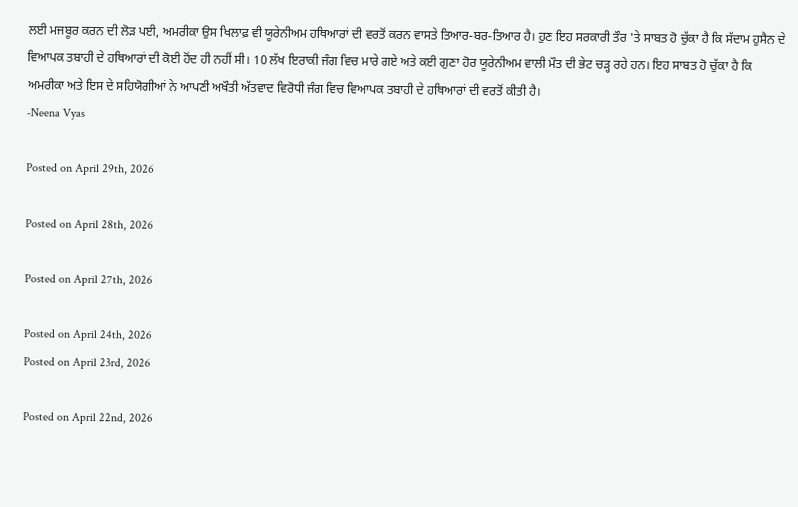ਲਈ ਮਜਬੂਰ ਕਰਨ ਦੀ ਲੋੜ ਪਈ, ਅਮਰੀਕਾ ਉਸ ਖਿਲਾਫ਼ ਵੀ ਯੂਰੇਨੀਅਮ ਹਥਿਆਰਾਂ ਦੀ ਵਰਤੋਂ ਕਰਨ ਵਾਸਤੇ ਤਿਆਰ-ਬਰ-ਤਿਆਰ ਹੈ। ਹੁਣ ਇਹ ਸਰਕਾਰੀ ਤੌਰ 'ਤੇ ਸਾਬਤ ਹੋ ਚੁੱਕਾ ਹੈ ਕਿ ਸੱਦਾਮ ਹੁਸੈਨ ਦੇ ਵਿਆਪਕ ਤਬਾਹੀ ਦੇ ਹਥਿਆਰਾਂ ਦੀ ਕੋਈ ਹੋਂਦ ਹੀ ਨਹੀਂ ਸੀ। 10 ਲੱਖ ਇਰਾਕੀ ਜੰਗ ਵਿਚ ਮਾਰੇ ਗਏ ਅਤੇ ਕਈ ਗੁਣਾ ਹੋਰ ਯੂਰੇਨੀਅਮ ਵਾਲੀ ਮੌਤ ਦੀ ਭੇਟ ਚੜ੍ਹ ਰਹੇ ਹਨ। ਇਹ ਸਾਬਤ ਹੋ ਚੁੱਕਾ ਹੈ ਕਿ ਅਮਰੀਕਾ ਅਤੇ ਇਸ ਦੇ ਸਹਿਯੋਗੀਆਂ ਨੇ ਆਪਣੀ ਅਖੌਤੀ ਅੱਤਵਾਦ ਵਿਰੋਧੀ ਜੰਗ ਵਿਚ ਵਿਆਪਕ ਤਬਾਹੀ ਦੇ ਹਥਿਆਰਾਂ ਦੀ ਵਰਤੋਂ ਕੀਤੀ ਹੈ।
-Neena Vyas

Posted on April 29th, 2026

Posted on April 28th, 2026

Posted on April 27th, 2026

Posted on April 24th, 2026
Posted on April 23rd, 2026

Posted on April 22nd, 2026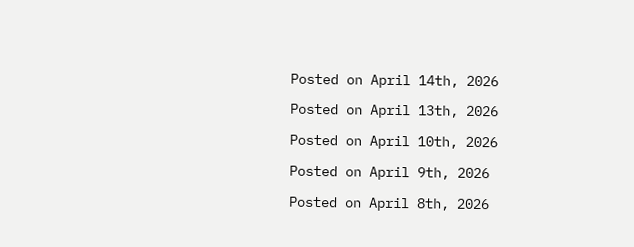Posted on April 14th, 2026

Posted on April 13th, 2026

Posted on April 10th, 2026

Posted on April 9th, 2026

Posted on April 8th, 2026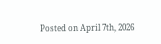Posted on April 7th, 2026